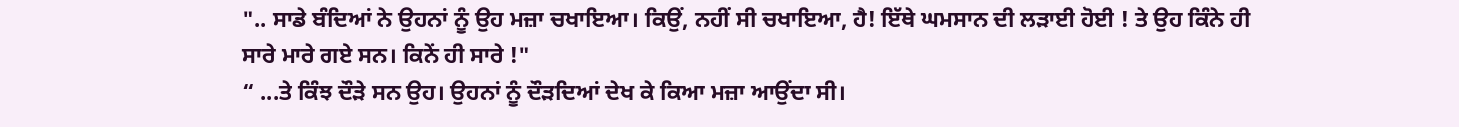".. ਸਾਡੇ ਬੰਦਿਆਂ ਨੇ ਉਹਨਾਂ ਨੂੰ ਉਹ ਮਜ਼ਾ ਚਖਾਇਆ। ਕਿਉਂ, ਨਹੀਂ ਸੀ ਚਖਾਇਆ, ਹੈ! ਇੱਥੇ ਘਮਸਾਨ ਦੀ ਲੜਾਈ ਹੋਈ ! ਤੇ ਉਹ ਕਿੰਨੇ ਹੀ ਸਾਰੇ ਮਾਰੇ ਗਏ ਸਨ। ਕਿਨੇਂ ਹੀ ਸਾਰੇ !"
“ ...ਤੇ ਕਿੰਝ ਦੌੜੇ ਸਨ ਉਹ। ਉਹਨਾਂ ਨੂੰ ਦੌੜਦਿਆਂ ਦੇਖ ਕੇ ਕਿਆ ਮਜ਼ਾ ਆਉਂਦਾ ਸੀ।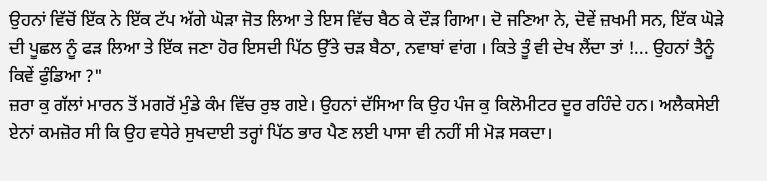ਉਹਨਾਂ ਵਿੱਚੋਂ ਇੱਕ ਨੇ ਇੱਕ ਟੱਪ ਅੱਗੇ ਘੋੜਾ ਜੋਤ ਲਿਆ ਤੇ ਇਸ ਵਿੱਚ ਬੈਠ ਕੇ ਦੌੜ ਗਿਆ। ਦੋ ਜਣਿਆ ਨੇ, ਦੋਵੇਂ ਜ਼ਖਮੀ ਸਨ, ਇੱਕ ਘੋੜੇ ਦੀ ਪੂਛਲ ਨੂੰ ਫੜ ਲਿਆ ਤੇ ਇੱਕ ਜਣਾ ਹੋਰ ਇਸਦੀ ਪਿੱਠ ਉੱਤੇ ਚੜ ਬੈਠਾ, ਨਵਾਬਾਂ ਵਾਂਗ । ਕਿਤੇ ਤੂੰ ਵੀ ਦੇਖ ਲੈਂਦਾ ਤਾਂ !... ਉਹਨਾਂ ਤੈਨੂੰ ਕਿਵੇਂ ਫੁੰਡਿਆ ?"
ਜ਼ਰਾ ਕੁ ਗੱਲਾਂ ਮਾਰਨ ਤੋਂ ਮਗਰੋਂ ਮੁੰਡੇ ਕੰਮ ਵਿੱਚ ਰੁਝ ਗਏ। ਉਹਨਾਂ ਦੱਸਿਆ ਕਿ ਉਹ ਪੰਜ ਕੁ ਕਿਲੋਮੀਟਰ ਦੂਰ ਰਹਿੰਦੇ ਹਨ। ਅਲੈਕਸੇਈ ਏਨਾਂ ਕਮਜ਼ੋਰ ਸੀ ਕਿ ਉਹ ਵਧੇਰੇ ਸੁਖਦਾਈ ਤਰ੍ਹਾਂ ਪਿੱਠ ਭਾਰ ਪੈਣ ਲਈ ਪਾਸਾ ਵੀ ਨਹੀਂ ਸੀ ਮੋੜ ਸਕਦਾ।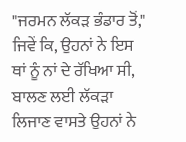"ਜਰਮਨ ਲੱਕੜ ਭੰਡਾਰ ਤੋਂ," ਜਿਵੇਂ ਕਿ, ਉਹਨਾਂ ਨੇ ਇਸ ਥਾਂ ਨੂੰ ਨਾਂ ਦੇ ਰੱਖਿਆ ਸੀ, ਬਾਲਣ ਲਈ ਲੱਕੜਾ ਲਿਜਾਣ ਵਾਸਤੇ ਉਹਨਾਂ ਨੇ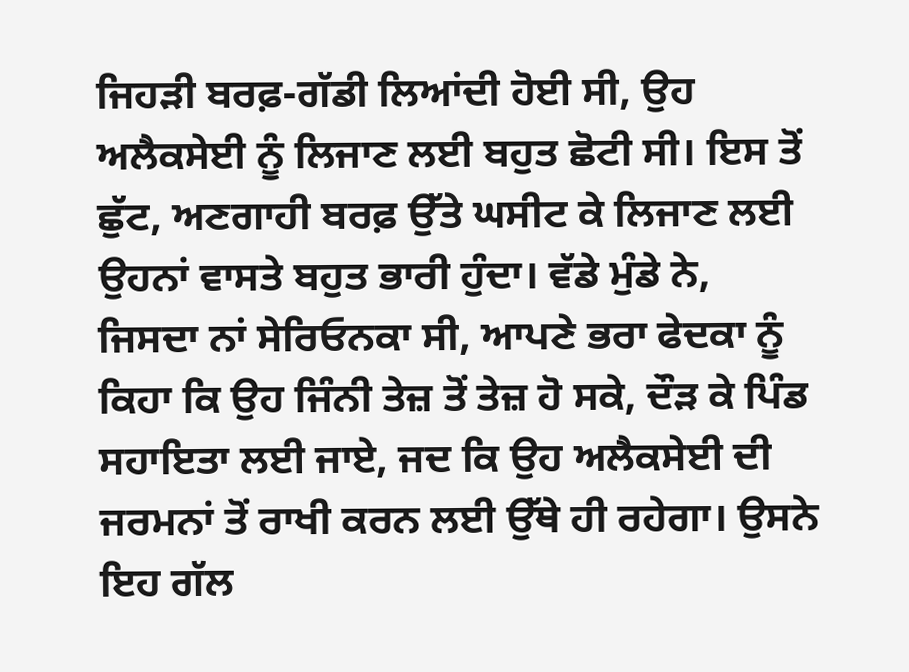ਜਿਹੜੀ ਬਰਫ਼-ਗੱਡੀ ਲਿਆਂਦੀ ਹੋਈ ਸੀ, ਉਹ ਅਲੈਕਸੇਈ ਨੂੰ ਲਿਜਾਣ ਲਈ ਬਹੁਤ ਛੋਟੀ ਸੀ। ਇਸ ਤੋਂ ਛੁੱਟ, ਅਣਗਾਹੀ ਬਰਫ਼ ਉੱਤੇ ਘਸੀਟ ਕੇ ਲਿਜਾਣ ਲਈ ਉਹਨਾਂ ਵਾਸਤੇ ਬਹੁਤ ਭਾਰੀ ਹੁੰਦਾ। ਵੱਡੇ ਮੁੰਡੇ ਨੇ, ਜਿਸਦਾ ਨਾਂ ਸੇਰਿਓਨਕਾ ਸੀ, ਆਪਣੇ ਭਰਾ ਫੇਦਕਾ ਨੂੰ ਕਿਹਾ ਕਿ ਉਹ ਜਿੰਨੀ ਤੇਜ਼ ਤੋਂ ਤੇਜ਼ ਹੋ ਸਕੇ, ਦੌੜ ਕੇ ਪਿੰਡ ਸਹਾਇਤਾ ਲਈ ਜਾਏ, ਜਦ ਕਿ ਉਹ ਅਲੈਕਸੇਈ ਦੀ ਜਰਮਨਾਂ ਤੋਂ ਰਾਖੀ ਕਰਨ ਲਈ ਉੱਥੇ ਹੀ ਰਹੇਗਾ। ਉਸਨੇ ਇਹ ਗੱਲ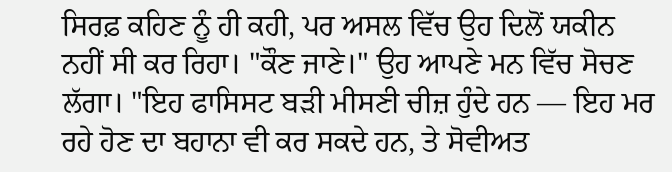ਸਿਰਫ਼ ਕਹਿਣ ਨੂੰ ਹੀ ਕਹੀ, ਪਰ ਅਸਲ ਵਿੱਚ ਉਹ ਦਿਲੋਂ ਯਕੀਨ ਨਹੀਂ ਸੀ ਕਰ ਰਿਹਾ। "ਕੌਣ ਜਾਣੇ।" ਉਹ ਆਪਣੇ ਮਨ ਵਿੱਚ ਸੋਚਣ ਲੱਗਾ। "ਇਹ ਫਾਸਿਸਟ ਬੜੀ ਮੀਸਣੀ ਚੀਜ਼ ਹੁੰਦੇ ਹਨ — ਇਹ ਮਰ ਰਹੇ ਹੋਣ ਦਾ ਬਹਾਨਾ ਵੀ ਕਰ ਸਕਦੇ ਹਨ, ਤੇ ਸੋਵੀਅਤ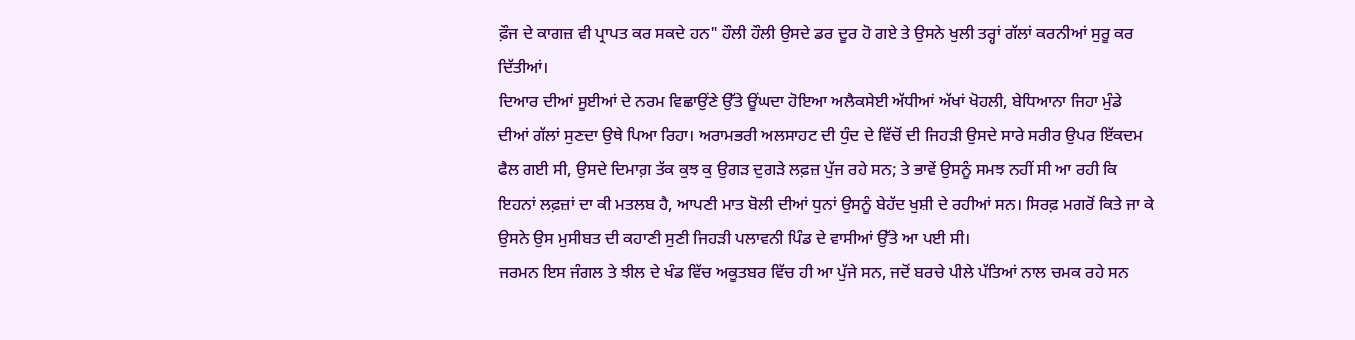ਫ਼ੌਜ ਦੇ ਕਾਗਜ਼ ਵੀ ਪ੍ਰਾਪਤ ਕਰ ਸਕਦੇ ਹਨ" ਹੌਲੀ ਹੌਲੀ ਉਸਦੇ ਡਰ ਦੂਰ ਹੋ ਗਏ ਤੇ ਉਸਨੇ ਖੁਲੀ ਤਰ੍ਹਾਂ ਗੱਲਾਂ ਕਰਨੀਆਂ ਸੁਰੂ ਕਰ ਦਿੱਤੀਆਂ।
ਦਿਆਰ ਦੀਆਂ ਸੂਈਆਂ ਦੇ ਨਰਮ ਵਿਛਾਉਂਣੇ ਉੱਤੇ ਊਂਘਦਾ ਹੋਇਆ ਅਲੈਕਸੇਈ ਅੱਧੀਆਂ ਅੱਖਾਂ ਖੋਹਲੀ, ਬੇਧਿਆਨਾ ਜਿਹਾ ਮੁੰਡੇ ਦੀਆਂ ਗੱਲਾਂ ਸੁਣਦਾ ਉਥੇ ਪਿਆ ਰਿਹਾ। ਅਰਾਮਭਰੀ ਅਲਸਾਹਟ ਦੀ ਧੁੰਦ ਦੇ ਵਿੱਚੋਂ ਦੀ ਜਿਹੜੀ ਉਸਦੇ ਸਾਰੇ ਸਰੀਰ ਉਪਰ ਇੱਕਦਮ ਫੈਲ ਗਈ ਸੀ, ਉਸਦੇ ਦਿਮਾਗ਼ ਤੱਕ ਕੁਝ ਕੁ ਉਗੜ ਦੁਗੜੇ ਲਫ਼ਜ਼ ਪੁੱਜ ਰਹੇ ਸਨ; ਤੇ ਭਾਵੇਂ ਉਸਨੂੰ ਸਮਝ ਨਹੀਂ ਸੀ ਆ ਰਹੀ ਕਿ ਇਹਨਾਂ ਲਫ਼ਜ਼ਾਂ ਦਾ ਕੀ ਮਤਲਬ ਹੈ, ਆਪਣੀ ਮਾਤ ਬੋਲੀ ਦੀਆਂ ਧੁਨਾਂ ਉਸਨੂੰ ਬੇਹੱਦ ਖੁਸ਼ੀ ਦੇ ਰਹੀਆਂ ਸਨ। ਸਿਰਫ਼ ਮਗਰੋਂ ਕਿਤੇ ਜਾ ਕੇ ਉਸਨੇ ਉਸ ਮੁਸੀਬਤ ਦੀ ਕਹਾਣੀ ਸੁਣੀ ਜਿਹੜੀ ਪਲਾਵਨੀ ਪਿੰਡ ਦੇ ਵਾਸੀਆਂ ਉੱਤੇ ਆ ਪਈ ਸੀ।
ਜਰਮਨ ਇਸ ਜੰਗਲ ਤੇ ਝੀਲ ਦੇ ਖੰਡ ਵਿੱਚ ਅਕੂਤਬਰ ਵਿੱਚ ਹੀ ਆ ਪੁੱਜੇ ਸਨ, ਜਦੋਂ ਬਰਚੇ ਪੀਲੇ ਪੱਤਿਆਂ ਨਾਲ ਚਮਕ ਰਹੇ ਸਨ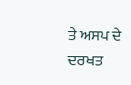ਤੇ ਅਸਪ ਦੇ ਦਰਖਤ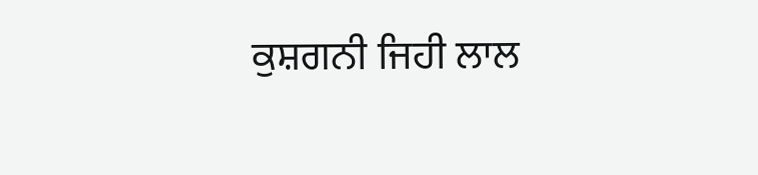ਕੁਸ਼ਗਨੀ ਜਿਹੀ ਲਾਲ